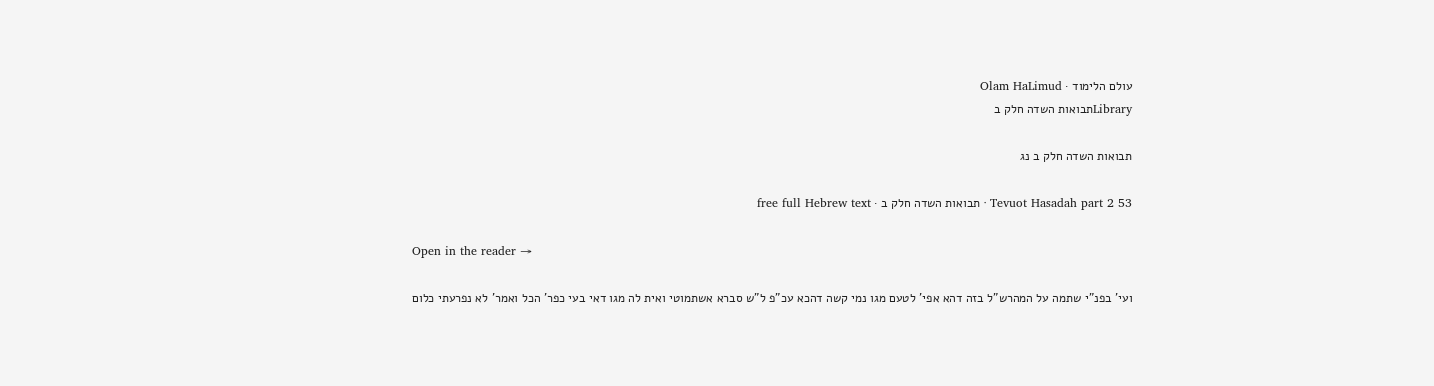עולם הלימוד · Olam HaLimud
Libraryתבואות השדה חלק ב

תבואות השדה חלק ב נג

Tevuot Hasadah part 2 53 · תבואות השדה חלק ב · free full Hebrew text

Open in the reader →

ועי' בפנ"י שתמה על המהרש"ל בזה דהא אפי' לטעם מגו נמי קשה דהכא עכ"פ ל"ש סברא אשתמוטי ואית לה מגו דאי בעי כפר' הכל ואמר' לא נפרעתי כלום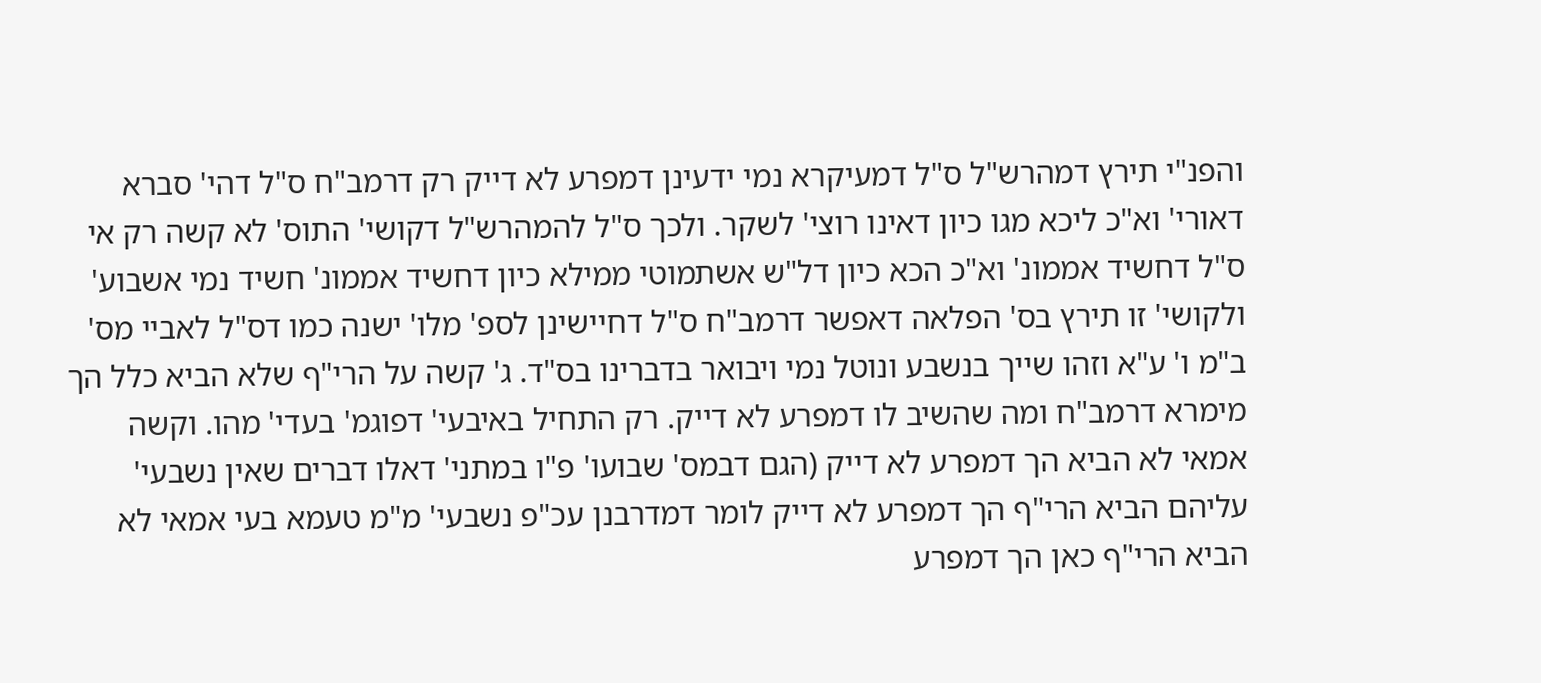והפנ"י תירץ דמהרש"ל ס"ל דמעיקרא נמי ידעינן דמפרע לא דייק רק דרמב"ח ס"ל דהי' סברא דאורי' וא"כ ליכא מגו כיון דאינו רוצי' לשקר. ולכך ס"ל להמהרש"ל דקושי' התוס' לא קשה רק אי ס"ל דחשיד אממונ' וא"כ הכא כיון דל"ש אשתמוטי ממילא כיון דחשיד אממונ' חשיד נמי אשבוע' ולקושי' זו תירץ בס' הפלאה דאפשר דרמב"ח ס"ל דחיישינן לספ' מלו' ישנה כמו דס"ל לאביי מס' ב"מ ו' ע"א וזהו שייך בנשבע ונוטל נמי ויבואר בדברינו בס"ד. ג' קשה על הרי"ף שלא הביא כלל הך מימרא דרמב"ח ומה שהשיב לו דמפרע לא דייק. רק התחיל באיבעי' דפוגמ' בעדי' מהו. וקשה אמאי לא הביא הך דמפרע לא דייק (הגם דבמס' שבועו' פ"ו במתני' דאלו דברים שאין נשבעי' עליהם הביא הרי"ף הך דמפרע לא דייק לומר דמדרבנן עכ"פ נשבעי' מ"מ טעמא בעי אמאי לא הביא הרי"ף כאן הך דמפרע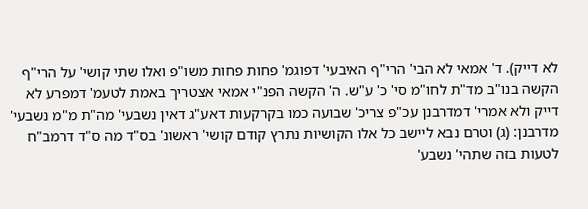לא דייק). ד' אמאי לא הבי' הרי"ף האיבעי' דפוגמ' פחות פחות משו"פ ואלו שתי קושי' על הרי"ף הקשה בנו"ב מד"ת לחו"מ סי' כ' ע"ש. ה' הקשה הפנ"י אמאי אצטריך באמת לטעמ' דמפרע לא דייק ולא אמרי' דמדרבנן עכ"פ צריכ' שבועה כמו בקרקעות דאע"ג דאין נשבעי' מה"ת מ"מ נשבעי' מדרבנן: (ג) וטרם נבא ליישב כל אלו הקושיות נתרץ קודם קושי' ראשונ' בס"ד מה ס"ד דרמב"ח לטעות בזה שתהי' נשבע'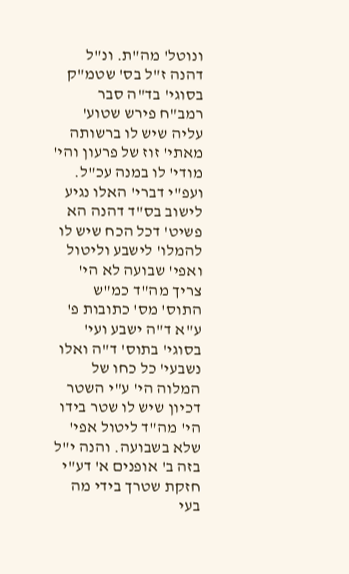ונוטל' מה"ת. ונ"ל דהנה ז"ל בס' שטמ"ק בסוגי' בד"ה סבר רמב"ח פירש שטוע' עליה שיש לו ברשותה מאתי' זוז של פרעון והי' מודי' לו במנה עכ"ל. ועפ"י דברי' האלו נגיע לישוב בס"ד דהנה הא פשיט' דכל הכח שיש לו להמלו' לישבע וליטול ואפי' שבועה לא הי' צריך מה"ד כמ"ש התוס' מס' כתובות פ' ע"א ד"ה ישבע ועי' בסוגי' בתוס' ד"ה ואלו נשבעי' כל כחו של המלוה הי' ע"י השטר דכיון שיש לו שטר בידו הי' מה"ד ליטול אפי' שלא בשבועה. והנה י"ל בזה ב' אופנים א' דע"י חזקת שטרך בידי מה בעי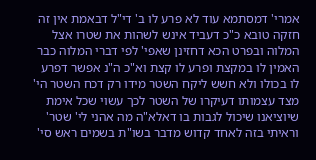אמרי' דמסתמא עוד לא פרע לו ב' די"ל דבאמת אין זה חזקה טובא כ"כ דעביד אינש לשהות את שטרו אצל המלוה ובפרט הכא דחזינן שאפי' לפי דברי המלוה כבר האמין לו במקצת ופרע לו קצת וא"כ ה"נ אפשר דפרע לו בכולו ולא חשש ליקח השטר מידו רק דכח השטר הי' מצד עצמותו דעיקרו של השטר לכך עשוי שכל אימת שיוציאנו שיכול לגבות בו דאלא"ה מה אהני לי' שטר' וראיתי בזה לאחד קדוש מדבר בשו"ת בשמים ראש סי'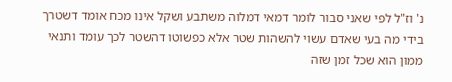נ' וז"ל לפי שאני סבור לומר דמאי דמלוה משתבע ושקל אינו מכח אומד דשטרך בידי מה בעי שאדם עשוי להשהות שטר אלא כפשוטו דהשטר לכך עומד ותנאי ממון הוא שכל זמן שזה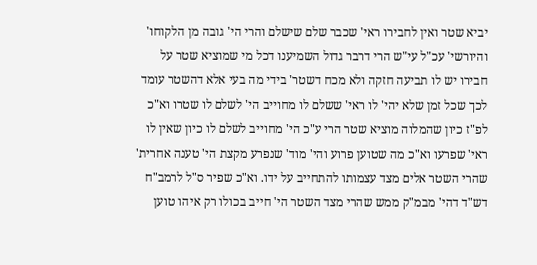יביא שטר ואין לחבירו ראי' שכבר שלם שישלם והרי הי' גובה מן הלקוחו' והיורשי' עכ"ל עי"ש הרי דרבר גדול השמיענו דכל מי שמוציא שטר על חבירו יש לו תביעה חזקה ולא מכח דשטר' בידי מה בעי אלא דהשטר עומד לכך שכל זמן שלא יהי' לו ראי' ששלם לו מחוייב הי' לשלם לו שטרו וא"כ לפ"ז כיון שהמלוה מוציא שטר הרי ע"כ הי' מחוייב לשלם לו כיון שאין לו ראי' שפרעו וא"כ מה שטוען פרוע והי' מוד' שנפרע מקצת הי' טענה אחרית' שהרי השטר אלים מצד עצמותו להתחייב על ידו. וא"כ שפיר ס"ל לרמב"ח דש"ד דהי' מבמ"ק ממש שהרי מצד השטר הי' חייב בכולו רק איהו טוען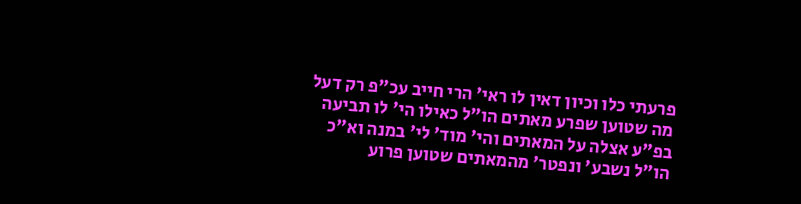פרעתי כלו וכיון דאין לו ראי' הרי חייב עכ"פ רק דעל מה שטוען שפרע מאתים הו"ל כאילו הי' לו תביעה בפ"ע אצלה על המאתים והי' מוד' לי' במנה וא"כ הו"ל נשבע' ונפטר' מהמאתים שטוען פרוע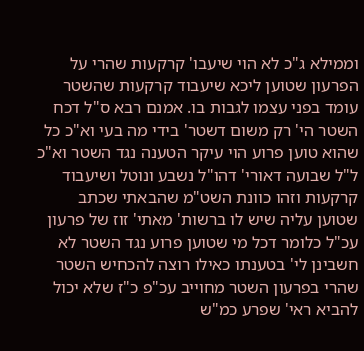וממילא ג"כ לא הוי שיעבו' קרקעות שהרי על הפרעון שטוען ליכא שיעבוד קרקעות שהשטר עומד בפני עצמו לגבות בו. אמנם רבא ס"ל דכח השטר הי' רק משום דשטר' בידי מה בעי וא"כ כל שהוא טוען פרוע הוי עיקר הטענה נגד השטר וא"כ ל"ל שבועה דאורי' דהו"ל נשבע ונוטל ושיעבוד קרקעות וזהו כוונת השט"מ שהבאתי שכתב שטוען עליה שיש לו ברשות' מאתי' זוז של פרעון עכ"ל כלומר דכל מי שטוען פרוע נגד השטר לא חשבינן לי' בטענתו כאילו רוצה להכחיש השטר שהרי בפרעון השטר מחוייב עכ"פ כ"ז שלא יכול להביא ראי' שפרע כמ"ש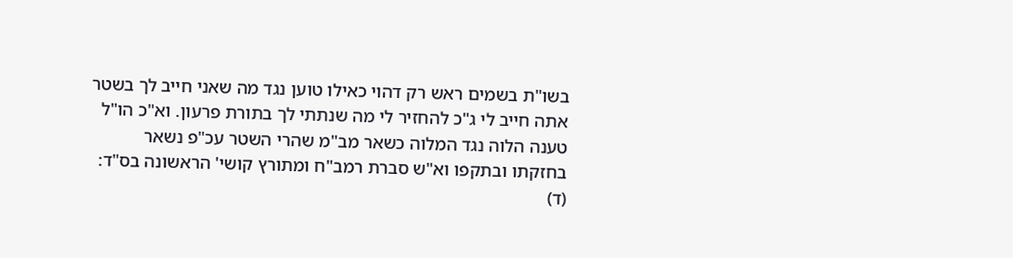בשו"ת בשמים ראש רק דהוי כאילו טוען נגד מה שאני חייב לך בשטר אתה חייב לי ג"כ להחזיר לי מה שנתתי לך בתורת פרעון. וא"כ הו"ל טענה הלוה נגד המלוה כשאר מב"מ שהרי השטר עכ"פ נשאר בחזקתו ובתקפו וא"ש סברת רמב"ח ומתורץ קושי' הראשונה בס"ד: (ד)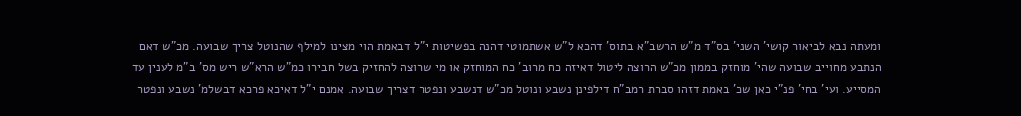ומעתה נבא לביאור קושי' השני' בס"ד מ"ש הרשב"א בתוס' דהכא ל"ש אשתמוטי דהנה בפשיטות י"ל דבאמת הוי מצינו למילף שהנוטל צריך שבועה. מכ"ש דאם הנתבע מחוייב שבועה שהי' מוחזק בממון מכ"ש הרוצה ליטול דאיזה כח מרוב' כח המוחזק או מי שרוצה להחזיק בשל חבירו כמ"ש הרא"ש ריש מס' ב"מ לענין עד המסייע. ועי' בחי' פנ"י כאן שכ' באמת דזהו סברת רמב"ח דילפינן נשבע ונוטל מכ"ש דנשבע ונפטר דצריך שבועה. אמנם י"ל דאיכא פרכא דבשלמ' נשבע ונפטר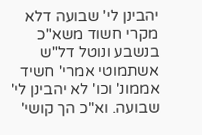יהבינן לי' שבועה דלא מקרי חשוד משא"כ בנשבע ונוטל דל"ש אשתמוטי אמרי' חשיד אממונ' וכו' לא יהבינן לי' שבועה. וא"כ הך קושי'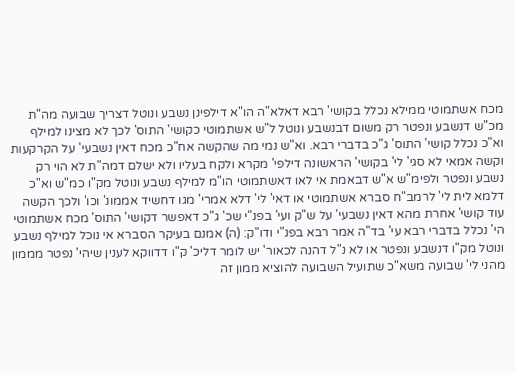מכח אשתמוטי ממילא נכלל בקושי' רבא דאלא"ה הו"א דילפינן נשבע ונוטל דצריך שבועה מה"ת מכ"ש דנשבע ונפטר רק משום דבנשבע ונוטל ל"ש אשתמוטי כקושי' התוס' לכך לא מצינו למילף וא"כ נכלל קושי' התוס' ג"כ בדברי רבא. וא"ש נמי מה שהקשה אח"כ מכח דאין נשבעי' על הקרקעות וקשה אמאי לא סגי' לי' בקושי' הראשונה דילפי' מקרא ולקח בעליו ולא ישלם דמה"ת לא הוי רק נשבע ונפטר ולפימ"ש א"ש דבאמת אי לאו דאשתמוטי הו"מ למילף נשבע ונוטל מק"ו כמ"ש וא"כ דלמא לית לי' לרמב"ח סברא אשתמוטי או דאי' לי' דלא אמרי' מגו דחשיד אממונ' וכו' ולכך הקשה עוד קושי' אחרת מהא דאין נשבעי' על ש"ק ועי' בפנ"י שכ' ג"כ דאפשר דקושי' התוס' מכח אשתמוטי הי' נכלל בדברי רבא עי' בד"ה אמר רבא בפנ"י ודו"ק: (ה) אמנם בעיקר הסברא אי נוכל למילף נשבע ונוטל מק"ו דנשבע ונפטר או לא נ"ל דהנה לכאור' יש לומר דליכ' ק"ו דדווקא לענין שיהי' נפטר מממון מהני לי' שבועה משא"כ שתועיל השבועה להוציא ממון זה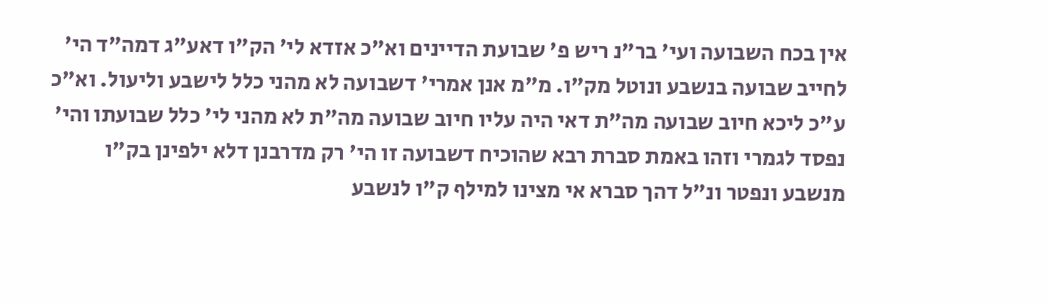אין בכח השבועה ועי' בר"נ ריש פ' שבועת הדיינים וא"כ אזדא לי' הק"ו דאע"ג דמה"ד הי' לחייב שבועה בנשבע ונוטל מק"ו. מ"מ אנן אמרי' דשבועה לא מהני כלל לישבע וליעול. וא"כ ע"כ ליכא חיוב שבועה מה"ת דאי היה עליו חיוב שבועה מה"ת לא מהני לי' כלל שבועתו והי' נפסד לגמרי וזהו באמת סברת רבא שהוכיח דשבועה זו הי' רק מדרבנן דלא ילפינן בק"ו מנשבע ונפטר ונ"ל דהך סברא אי מצינו למילף ק"ו לנשבע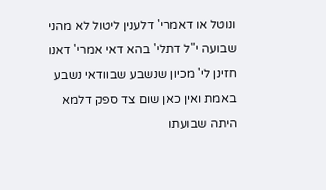ונוטל או דאמרי' דלענין ליטול לא מהני שבועה י"ל דתלי' בהא דאי אמרי' דאנו חזינן לי' מכיון שנשבע שבוודאי נשבע באמת ואין כאן שום צד ספק דלמא היתה שבועתו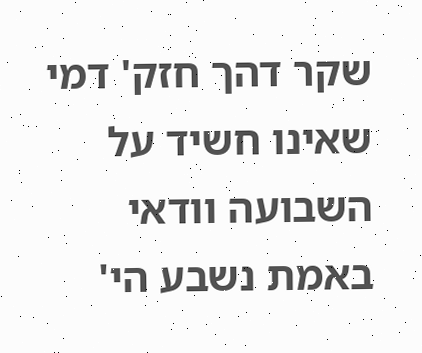שקר דהך חזק' דמי שאינו חשיד על השבועה וודאי באמת נשבע הי'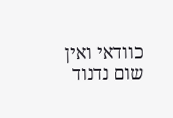כוודאי ואין שום נדנוד